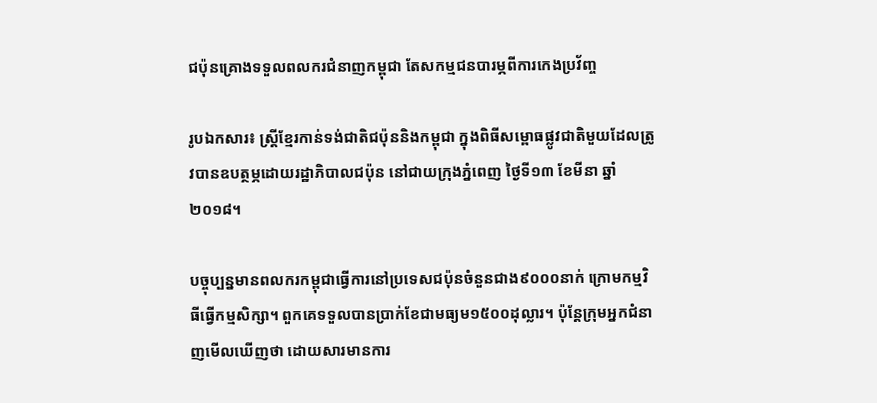ជប៉ុនគ្រោងទទួលពលករជំនាញកម្ពុជា តែសកម្មជនបារម្ភពីការកេងប្រវ័ញ្ច

រូបឯកសារ៖ ស្ត្រីខ្មែរកាន់ទង់ជាតិជប៉ុននិងកម្ពុជា ក្នុងពិធីសម្ពោធផ្លូវជាតិមួយដែលត្រូវបានឧបត្ថម្ភដោយរដ្ឋាភិបាលជប៉ុន នៅជាយក្រុងភ្នំពេញ ថ្ងៃទី១៣ ខែមីនា ឆ្នាំ២០១៨។

បច្ចុប្បន្នមានពលករកម្ពុជាធ្វើការនៅប្រទេសជប៉ុនចំនួនជាង៩០០០នាក់ ក្រោមកម្មវិធីធ្វើកម្មសិក្សា។ ពួកគេទទួលបានប្រាក់ខែជាមធ្យម១៥០០ដុល្លារ។ ប៉ុន្តែក្រុមអ្នកជំនាញមើលឃើញថា ដោយសារមានការ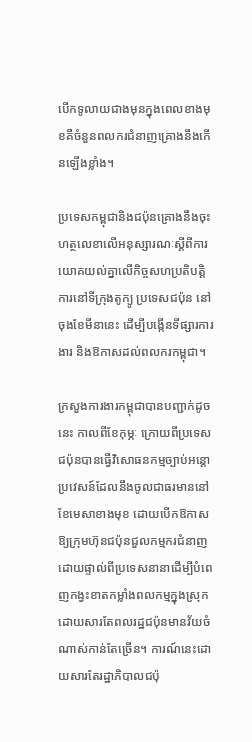បើកទូលាយជាងមុនក្នុងពេលខាងមុខគឺចំនួនពលករជំនាញគ្រោងនឹងកើនឡើងខ្លាំង។

ប្រទេសកម្ពុជានិងជប៉ុនគ្រោងនឹងចុះហត្ថលេខាលើអនុស្សារណៈស្តីពីការយោគយល់គ្នាលើកិច្ចសហប្រតិបត្តិការនៅទីក្រុងតូក្យូ ប្រទេសជប៉ុន នៅចុងខែមីនានេះ ដើម្បីបង្កើនទីផ្សារការងារ និងឱកាសដល់ពលករកម្ពុជា។

ក្រសួងការងារកម្ពុជាបានបញ្ជាក់ដូចនេះ កាលពីខែកុម្ភៈ ក្រោយពីប្រទេសជប៉ុនបានធ្វើវិសោធនកម្មច្បាប់អន្តោប្រវេសន៍ដែលនឹងចូលជាធរមាននៅខែមេសាខាងមុខ ដោយបើកឱកាសឱ្យក្រុមហ៊ុនជប៉ុនជួលកម្មករជំនាញដោយផ្ទាល់ពីប្រទេសនានាដើម្បីបំពេញកង្វះខាតកម្លាំងពលកម្មក្នុងស្រុក ដោយសារតែពលរដ្ឋជប៉ុនមានវ័យចំណាស់កាន់តែច្រើន។ ការណ៍នេះដោយសារតែរដ្ឋាភិបាលជប៉ុ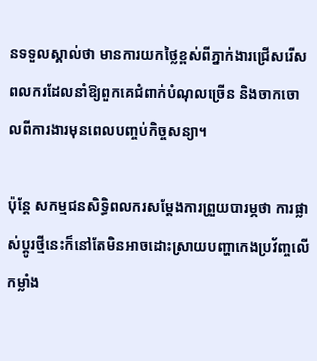នទទួលស្គាល់ថា មានការយកថ្លៃខ្ពស់ពីភ្នាក់ងារជ្រើសរើសពលករដែលនាំឱ្យពួកគេជំពាក់បំណុលច្រើន និងចាកចោលពីការងារមុនពេលបញ្ចប់កិច្ចសន្យា។

ប៉ុន្តែ សកម្មជនសិទ្ធិពលករសម្តែងការព្រួយបារម្ភថា ការផ្លាស់ប្តូរថ្មីនេះក៏នៅតែមិនអាចដោះស្រាយបញ្ហាកេងប្រវ័ញ្ចលើកម្លាំង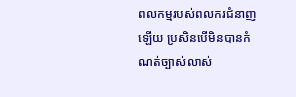ពលកម្មរបស់ពលករជំនាញឡើយ ប្រសិនបើមិនបានកំណត់ច្បាស់លាស់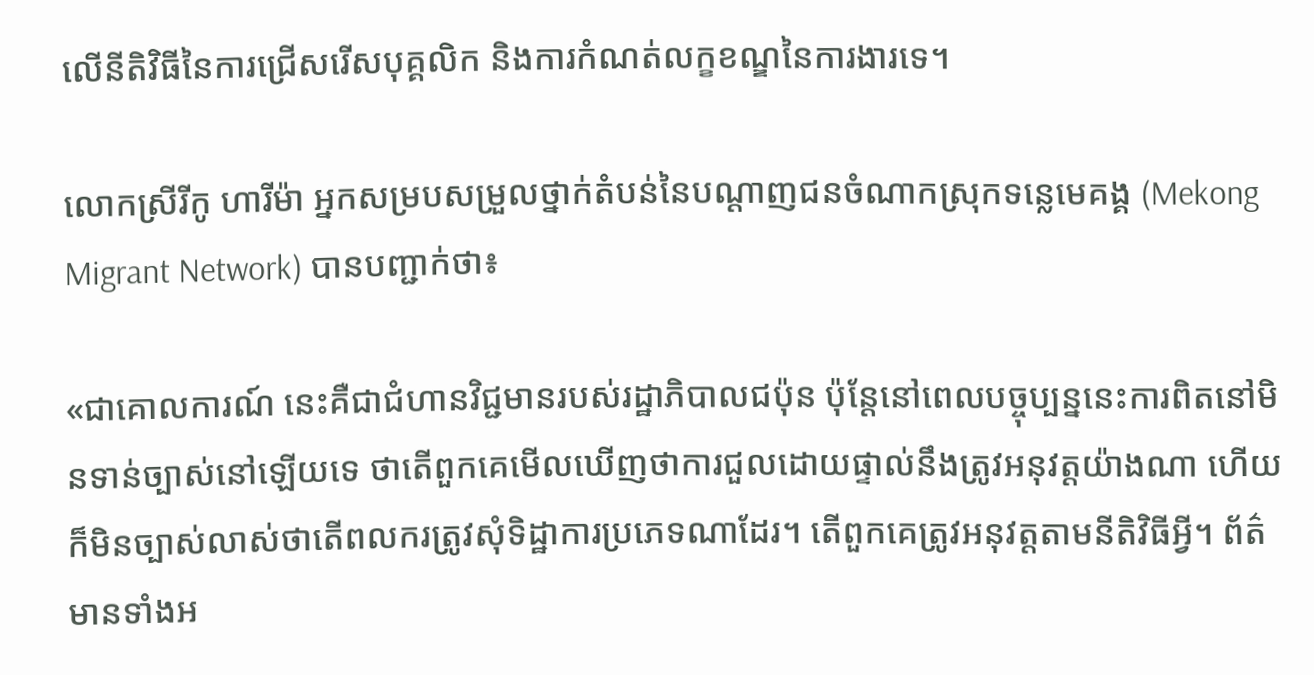លើនីតិវិធីនៃការជ្រើសរើសបុគ្គលិក និងការកំណត់លក្ខខណ្ឌនៃការងារទេ។

លោកស្រីរីកូ ហារីម៉ា អ្នកសម្របសម្រួលថ្នាក់តំបន់នៃបណ្តាញជនចំណាកស្រុកទន្លេមេគង្គ (Mekong Migrant Network) បានបញ្ជាក់ថា៖

«ជាគោលការណ៍ នេះគឺជាជំហានវិជ្ជមានរបស់រដ្ឋាភិបាលជប៉ុន ប៉ុន្តែនៅពេលបច្ចុប្បន្ននេះការពិតនៅមិនទាន់ច្បាស់នៅឡើយទេ ថាតើពួកគេមើលឃើញថាការជួលដោយផ្ទាល់នឹងត្រូវអនុវត្តយ៉ាងណា ហើយក៏មិនច្បាស់លាស់ថាតើពលករត្រូវសុំទិដ្ឋាការប្រភេទណាដែរ។ តើពួកគេត្រូវអនុវត្តតាមនីតិវិធីអ្វី។ ព័ត៌មានទាំងអ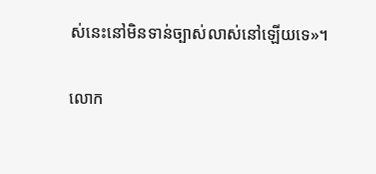ស់នេះនៅមិនទាន់ច្បាស់លាស់នៅឡើយទេ‍»។

លោក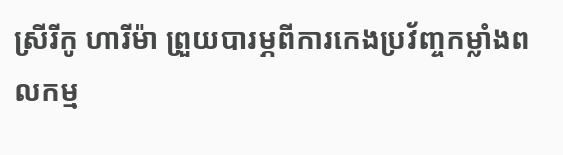ស្រីរីកូ ហារីម៉ា ព្រួយបារម្ភពីការកេងប្រវ័ញ្ចកម្លាំងពលកម្ម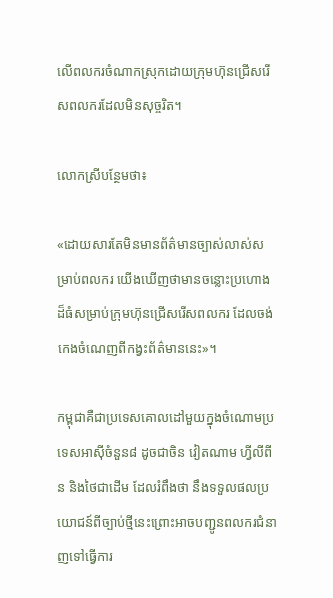លើពលករចំណាកស្រុកដោយក្រុមហ៊ុនជ្រើសរើសពលករដែលមិនសុច្ចរិត។

លោកស្រីបន្ថែមថា៖

«ដោយសារតែមិនមានព័ត៌មានច្បាស់លាស់សម្រាប់ពលករ យើងឃើញថាមានចន្លោះប្រហោងដ៏ធំសម្រាប់ក្រុមហ៊ុនជ្រើសរើសពលករ ដែលចង់កេងចំណេញពីកង្វះព័ត៌មាននេះ‍»។

កម្ពុជាគឺជាប្រទេសគោលដៅមួយក្នុងចំណោមប្រទេសអាស៊ីចំនួន៨ ដូចជាចិន វៀតណាម ហ្វីលីពីន និងថៃជាដើម ដែលរំពឹងថា នឹងទទួលផលប្រយោជន៍ពីច្បាប់ថ្មីនេះព្រោះអាចបញ្ជូនពលករជំនាញទៅធ្វើការ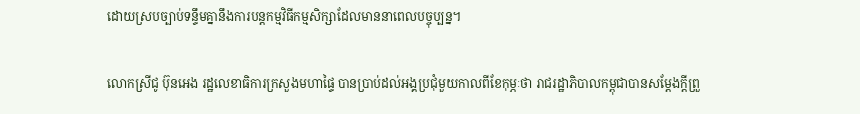ដោយស្របច្បាប់ទន្ទឹមគ្នានឹងការបន្តកម្មវិធីកម្មសិក្សាដែលមាននាពេលបច្ចុប្បន្ន។

លោកស្រីជូ ប៊ុនអេង រដ្ឋលេខាធិការក្រសួងមហាផ្ទៃ បានប្រាប់ដល់អង្គប្រជុំមួយកាលពីខែកុម្ភៈថា រាជរដ្ឋាភិបាលកម្ពុជាបានសម្តែងក្តីព្រួ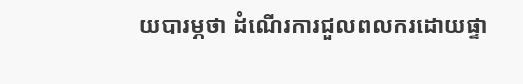យបារម្ភថា ដំណើរការជួលពលករដោយផ្ទា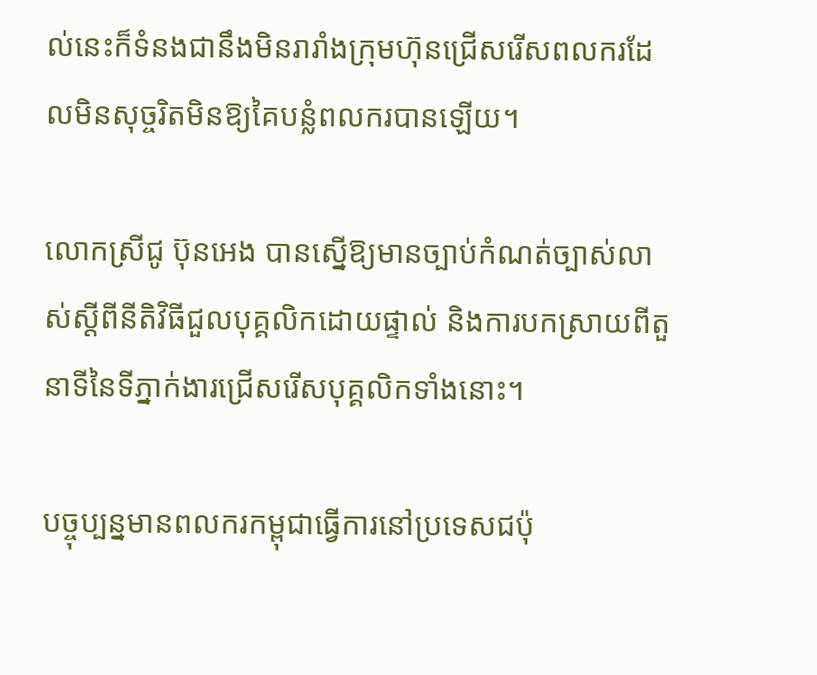ល់នេះក៏ទំនងជានឹងមិនរារាំងក្រុមហ៊ុនជ្រើសរើសពលករដែលមិនសុច្ចរិតមិនឱ្យគៃបន្លំពលករបានឡើយ‍។

លោកស្រីជូ ប៊ុនអេង បានស្នើឱ្យមានច្បាប់កំណត់ច្បាស់លាស់ស្តីពីនីតិវិធីជួលបុគ្គលិកដោយផ្ទាល់ និងការបកស្រាយពីតួនាទីនៃទីភ្នាក់ងារជ្រើសរើសបុគ្គលិកទាំងនោះ។

បច្ចុប្បន្នមានពលករកម្ពុជាធ្វើការនៅប្រទេសជប៉ុ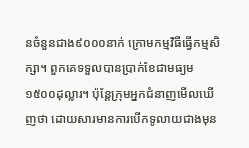នចំនួនជាង៩០០០នាក់ ក្រោមកម្មវិធីធ្វើកម្មសិក្សា។ ពួកគេទទួលបានប្រាក់ខែជាមធ្យម១៥០០ដុល្លារ។ ប៉ុន្តែក្រុមអ្នកជំនាញមើលឃើញថា ដោយសារមានការបើកទូលាយជាងមុន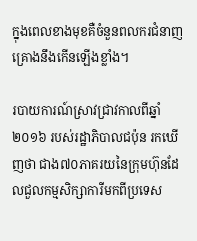ក្នុងពេលខាងមុខគឺចំនួនពលករជំនាញគ្រោងនឹងកើនឡើងខ្លាំង។

របាយការណ៍ស្រាវជ្រាវកាលពីឆ្នាំ២០១៦ របស់រដ្ឋាភិបាលជប៉ុន រកឃើញថា ជាង៧០ភាគរយនៃក្រុមហ៊ុនដែលជួលកម្មសិក្សាការីមកពីប្រទេស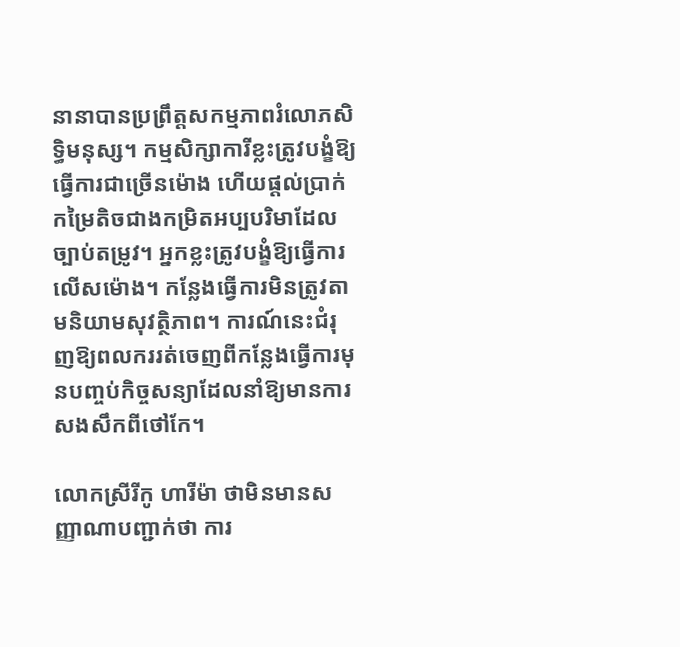នានាបានប្រព្រឹត្តសកម្មភាពរំលោភសិទ្ធិមនុស្ស។ កម្មសិក្សាការីខ្លះត្រូវបង្ខំឱ្យធ្វើការជាច្រើនម៉ោង ហើយផ្តល់ប្រាក់កម្រៃតិចជាងកម្រិតអប្បបរិមាដែលច្បាប់តម្រូវ។ អ្នកខ្លះត្រូវបង្ខំឱ្យធ្វើការលើសម៉ោង។ កន្លែងធ្វើការមិនត្រូវតាមនិយាមសុវត្ថិភាព។ ការណ៍នេះជំរុញឱ្យពលកររត់ចេញពីកន្លែងធ្វើការមុនបញ្ចប់កិច្ចសន្យាដែលនាំឱ្យមានការសងសឹកពីថៅកែ។

លោកស្រីរីកូ ហារីម៉ា ថាមិនមានសញ្ញាណាបញ្ជាក់ថា ការ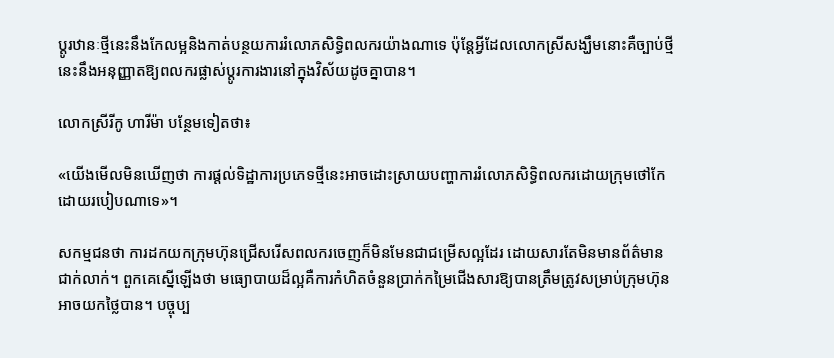ប្តូរឋានៈថ្មីនេះនឹងកែលម្អនិងកាត់បន្ថយការរំលោភសិទ្ធិពលករយ៉ាងណាទេ ប៉ុន្តែអ្វីដែលលោកស្រីសង្ឃឹមនោះគឺច្បាប់ថ្មីនេះនឹងអនុញ្ញាតឱ្យពលករផ្លាស់ប្តូរការងារនៅក្នុងវិស័យដូចគ្នាបាន។

លោកស្រីរីកូ ហារីម៉ា បន្ថែមទៀតថា៖

«យើងមើលមិនឃើញថា ការផ្តល់ទិដ្ឋាការប្រភេទថ្មីនេះអាចដោះស្រាយបញ្ហាការរំលោភសិទ្ធិពលករដោយក្រុមថៅកែដោយរបៀបណាទេ‍»។

សកម្មជនថា ការដកយកក្រុមហ៊ុនជ្រើសរើសពលករចេញក៏មិនមែនជាជម្រើសល្អដែរ ដោយសារតែមិនមានព័ត៌មានជាក់លាក់។ ពួកគេស្នើឡើងថា មធ្យោបាយដ៏ល្អគឺការកំហិតចំនួនប្រាក់កម្រៃជើងសារឱ្យបានត្រឹមត្រូវសម្រាប់ក្រុមហ៊ុនអាចយកថ្លៃបាន។ បច្ចុប្ប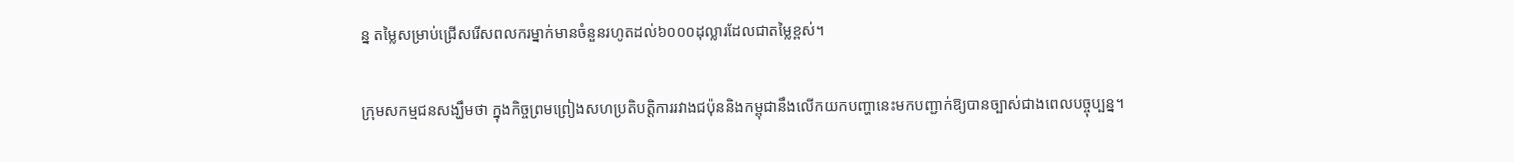ន្ន តម្លៃសម្រាប់ជ្រើសរើសពលករម្នាក់មានចំនួនរហូតដល់៦០០០ដុល្លារដែលជាតម្លៃខ្ពស់។

ក្រុមសកម្មជនសង្ឃឹមថា ក្នុងកិច្ចព្រមព្រៀងសហប្រតិបត្តិការរវាងជប៉ុននិងកម្ពុជានឹងលើកយកបញ្ហានេះមកបញ្ជាក់ឱ្យបានច្បាស់ជាងពេលបច្ចុប្បន្ន។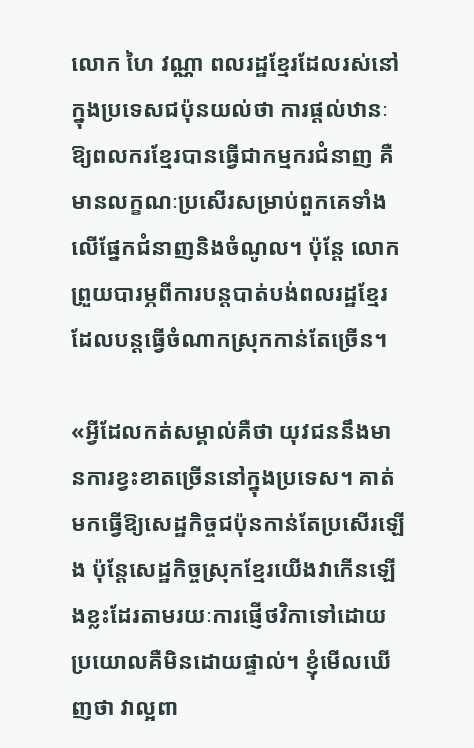លោក ហៃ វណ្ណា ពលរដ្ឋខ្មែរដែលរស់នៅក្នុងប្រទេសជប៉ុនយល់ថា ការផ្តល់ឋានៈឱ្យពលករខ្មែរបានធ្វើជាកម្មករជំនាញ គឺមានលក្ខណៈប្រសើរសម្រាប់ពួកគេទាំងលើផ្នែកជំនាញនិងចំណូល។ ប៉ុន្តែ លោកព្រួយបារម្ភពីការបន្តបាត់បង់ពលរដ្ឋខ្មែរ ដែលបន្តធ្វើចំណាកស្រុកកាន់តែច្រើន។

«អ្វីដែលកត់សម្គាល់គឺថា យុវជននឹងមានការខ្វះខាតច្រើននៅក្នុងប្រទេស។ គាត់មកធ្វើឱ្យសេដ្ឋកិច្ចជប៉ុនកាន់តែប្រសើរឡើង ប៉ុន្តែសេដ្ឋកិច្ចស្រុកខ្មែរយើងវាកើនឡើងខ្លះដែរតាមរយៈការផ្ញើថវិកាទៅដោយប្រយោលគឺមិនដោយផ្ទាល់។ ខ្ញុំមើលឃើញថា វាល្អពា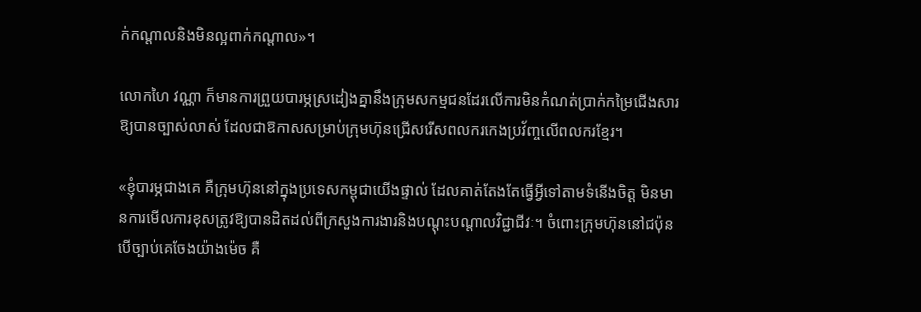ក់កណ្តាលនិងមិនល្អពាក់កណ្តាល»។

លោកហៃ វណ្ណា ក៏មានការព្រួយបារម្ភស្រដៀងគ្នានឹងក្រុមសកម្មជនដែរលើការមិនកំណត់ប្រាក់កម្រៃជើងសារឱ្យបានច្បាស់លាស់ ដែលជាឱកាសសម្រាប់ក្រុមហ៊ុនជ្រើសរើសពលករកេងប្រវ័ញ្ចលើពលករខ្មែរ។

«ខ្ញុំបារម្ភជាងគេ គឺក្រុមហ៊ុននៅក្នុងប្រទេសកម្ពុជាយើងផ្ទាល់ ដែលគាត់តែងតែធ្វើអ្វីទៅតាមទំនើងចិត្ត មិនមានការមើលការខុសត្រូវឱ្យបានដិតដល់ពីក្រសួងការងារនិងបណ្តុះបណ្តាលវិជ្ជាជីវៈ។ ចំពោះក្រុមហ៊ុននៅជប៉ុន បើច្បាប់គេចែងយ៉ាងម៉េច គឺ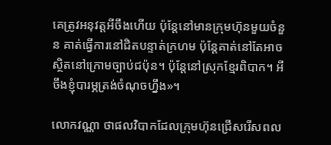គេត្រូវអនុវត្តអីចឹងហើយ ប៉ុន្តែនៅមានក្រុមហ៊ុនមួយចំនួន គាត់ធ្វើការនៅជិតបន្ទាត់ក្រហម ប៉ុន្តែគាត់នៅតែអាចស្ថិតនៅក្រោមច្បាប់ជប៉ុន។ ប៉ុន្តែនៅស្រុកខ្មែរពិបាក។ អីចឹងខ្ញុំបារម្ភត្រង់ចំណុចហ្នឹង‍»។

លោកវណ្ណា ថាផលវិបាកដែលក្រុមហ៊ុនជ្រើសរើសពល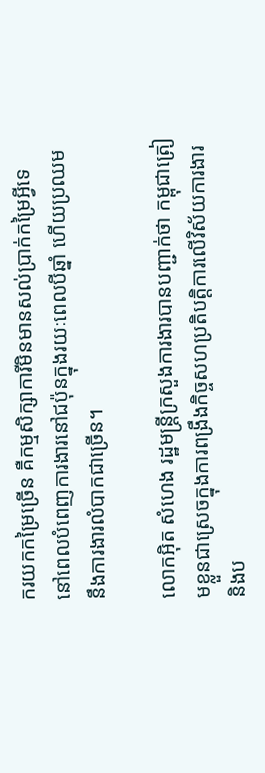ករយកកម្រៃច្រើន គឺកម្មសិក្សាការីមិនមានសល់ប្រាក់កម្រៃអ្វីទេ នៅពេលបំពេញការងារនៅជប៉ុនក្នុងរយៈពេលបីឆ្នាំ ហើយប្រឈមនឹងការងារលំបាកជាច្រើន។

លោកអ៊ិត សំហេង រដ្ឋមន្ត្រីក្រសួងការងារបានបញ្ជាក់ថា កម្ពុជាត្រៀមខ្លួនជាស្រេចក្នុងការពង្រឹងកិច្ចសហប្រតិបត្តិការលើវិស័យការងារនិងប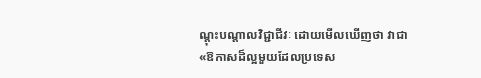ណ្តុះបណ្តាលវិជ្ជាជីវៈ ដោយមើលឃើញថា វាជា«ឱកាសដ៏ល្អមួយដែលប្រទេស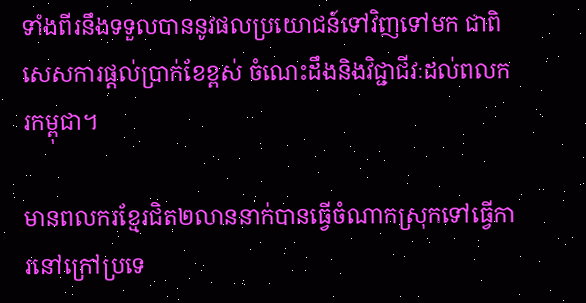ទាំងពីរនឹងទទួលបាននូវផលប្រយោជន៍ទៅវិញទៅមក ជាពិសេសការផ្តល់ប្រាក់ខែខ្ពស់ ចំណេះដឹងនិងវិជ្ជាជីវៈដល់ពលករកម្ពុជា។

មានពលករខ្មែរជិត២លាននាក់បានធ្វើចំណាកស្រុកទៅធ្វើការនៅក្រៅប្រទេ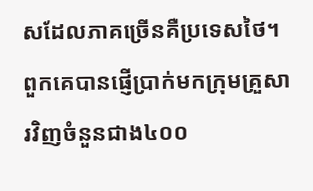សដែលភាគច្រើនគឺប្រទេសថៃ។ ពួកគេបានផ្ញើប្រាក់មកក្រុមគ្រួសារវិញចំនួនជាង៤០០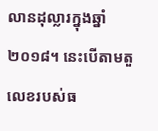លានដុល្លារក្នុងឆ្នាំ២០១៨។ នេះបើតាមតួលេខរបស់ធ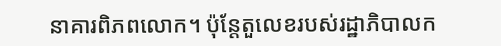នាគារពិភពលោក។ ប៉ុន្តែតួលេខរបស់រដ្ឋាភិបាលក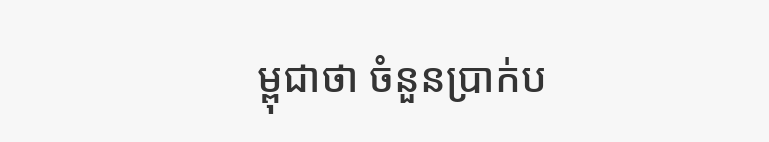ម្ពុជាថា ចំនួនប្រាក់ប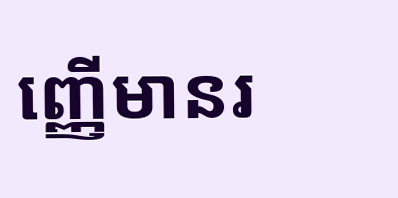ញ្ញើមានរ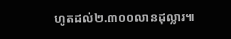ហូតដល់២.៣០០លានដុល្លារ៕